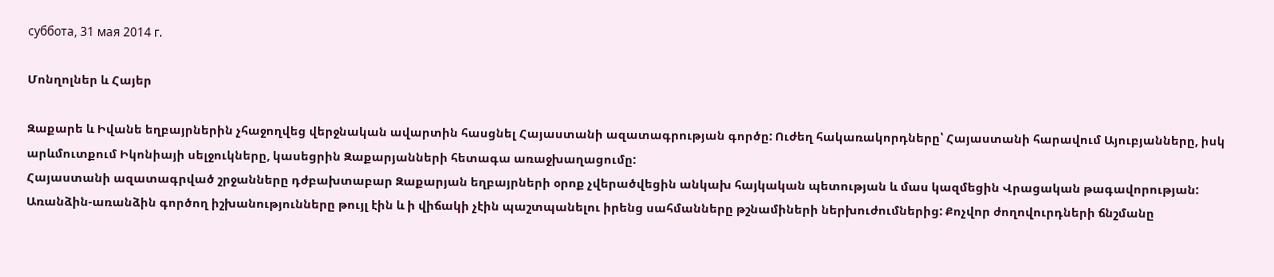суббота, 31 мая 2014 г.

Մոնղոլներ և Հայեր

Զաքարե և Իվանե եղբայրներին չհաջողվեց վերջնական ավարտին հասցնել Հայաստանի ազատագրության գործը: Ուժեղ հակառակորդները՝ Հայաստանի հարավում Այուբյանները, իսկ արևմուտքում Իկոնիայի սելջուկները, կասեցրին Զաքարյանների հետագա առաջխաղացումը:
Հայաստանի ազատագրված շրջանները դժբախտաբար Զաքարյան եղբայրների օրոք չվերածվեցին անկախ հայկական պետության և մաս կազմեցին Վրացական թագավորության: Առանձին-առանձին գործող իշխանությունները թույլ էին և ի վիճակի չէին պաշտպանելու իրենց սահմանները թշնամիների ներխուժումներից: Քոչվոր ժողովուրդների ճնշմանը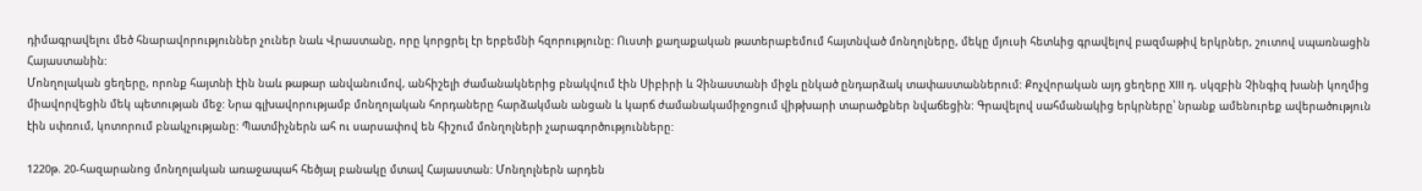դիմագրավելու մեծ հնարավորություններ չուներ նաև Վրաստանը, որը կորցրել էր երբեմնի հզորությունը: Ուստի քաղաքական թատերաբեմում հայտնված մոնղոլները, մեկը մյուսի հետևից գրավելով բազմաթիվ երկրներ, շուտով սպառնացին Հայաստանին:
Մոնղոլական ցեղերը, որոնք հայտնի էին նաև թաթար անվանումով, անհիշելի ժամանակներից բնակվում էին Սիբիրի և Չինաստանի միջև ընկած ընդարձակ տափաստաններում: Քոչվորական այդ ցեղերը XIII դ. սկզբին Չինգիզ խանի կողմից միավորվեցին մեկ պետության մեջ: Նրա գլխավորությամբ մոնղոլական հորդաները հարձակման անցան և կարճ ժամանակամիջոցում վիթխարի տարածքներ նվաճեցին: Գրավելով սահմանակից երկրները՝ նրանք ամենուրեք ավերածություն էին սփռում, կոտորում բնակչությանը: Պատմիչներն ահ ու սարսափով են հիշում մոնղոլների չարագործությունները:

1220թ. 20-հազարանոց մոնղոլական առաջապահ հեծյալ բանակը մտավ Հայաստան: Մոնղոլներն արդեն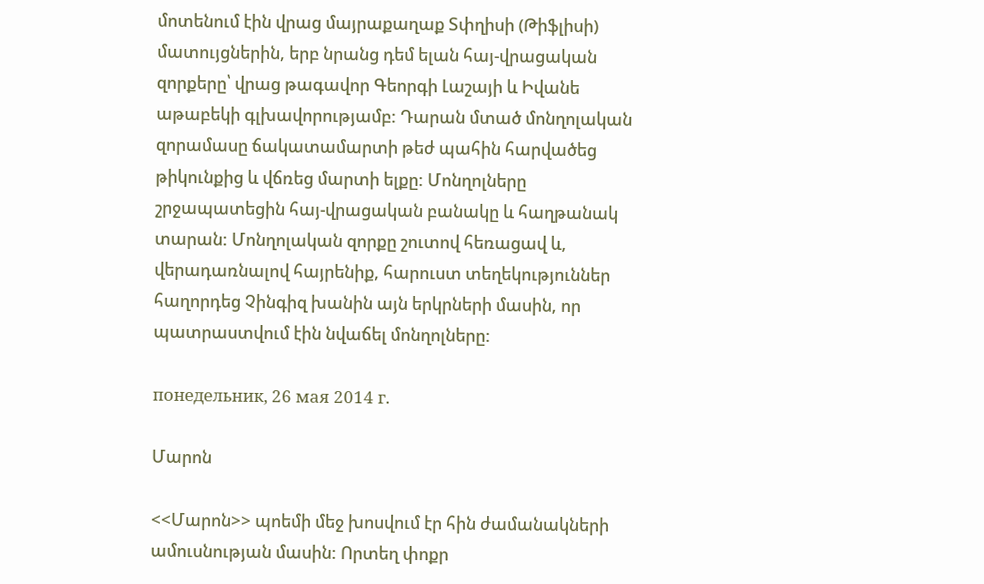մոտենում էին վրաց մայրաքաղաք Տփղիսի (Թիֆլիսի) մատույցներին, երբ նրանց դեմ ելան հայ-վրացական զորքերը՝ վրաց թագավոր Գեորգի Լաշայի և Իվանե աթաբեկի գլխավորությամբ: Դարան մտած մոնղոլական զորամասը ճակատամարտի թեժ պահին հարվածեց թիկունքից և վճռեց մարտի ելքը: Մոնղոլները շրջապատեցին հայ-վրացական բանակը և հաղթանակ տարան: Մոնղոլական զորքը շուտով հեռացավ և, վերադառնալով հայրենիք, հարուստ տեղեկություններ հաղորդեց Չինգիզ խանին այն երկրների մասին, որ պատրաստվում էին նվաճել մոնղոլները:

понедельник, 26 мая 2014 г.

Մարոն

<<Մարոն>> պոեմի մեջ խոսվում էր հին ժամանակների ամուսնության մասին: Որտեղ փոքր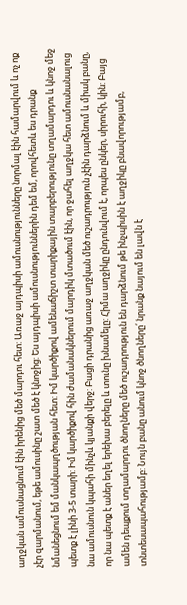աղջկան ամուսնացնում էին իրենից մեծ մարդու հետ: Առաջ այդպիսի ամուսնությունները նորմալ էին համարվում և ոչ ոք չէր զարմանում, եթե ամուսինը շատ մեծ է կնոջից: Ես այդպիսի ամուսնություններին դեմ եմ, որովհետև ես դրանք նմանեցնում եմ մանկապղծության հետ: Իմ կարծիքով ամենաճիշտ տարիքային տարբերությունը տղամարդու և կնոջ մեջ պետք է լինի 3-5 տարի: Իմ կարծիքով հին ժամանակներում մարդիկ մտածում էին, որ ջահել աղջկա հետ ամուսնանալուց նա ամուսնուն կպահի մինչև կյանքի վերջ: Բացի դրանից առաջ աղջկան մեծ ուշադրություն չէին դարձնում և միակ բանը, որ նա պետք է աներ եղել երեխա բերելը և տունը խնամելը: Հիմա աղջիկը ընդունվում է, որպես ընկեր, սիրուհի, կին: Բայց ամեն դեպքում տղամարդու ծնողները մեծ ուշադրություն են դարձնում թե ինչպիսին է աղջիկը բնավորությամբ, տնտեսապահությամբ: Նույն բանը անում կնոջ ծնողները՛ նրանք նայում են լավն է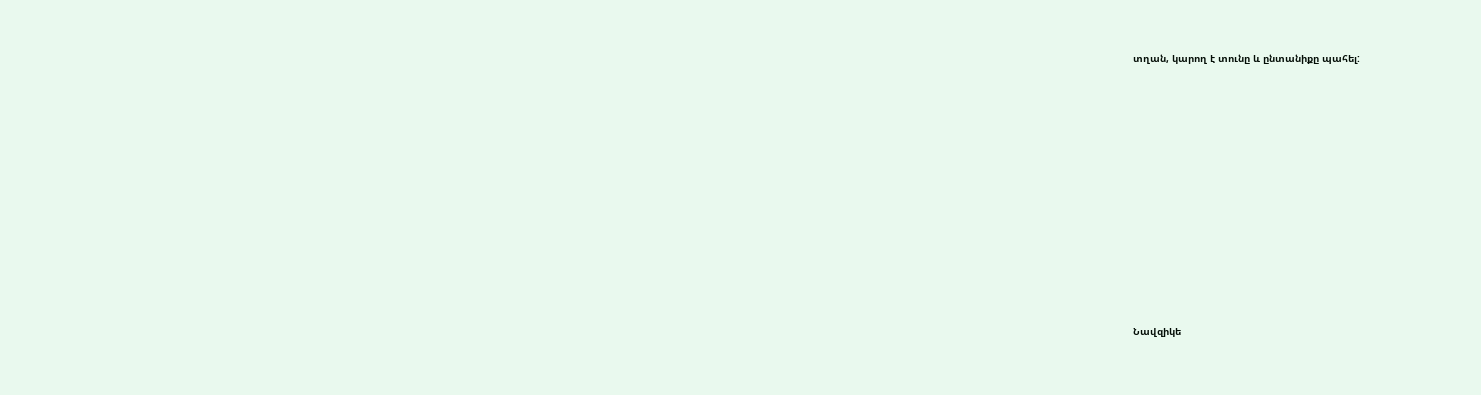տղան, կարող է տունը և ընտանիքը պահել:












Նավզիկե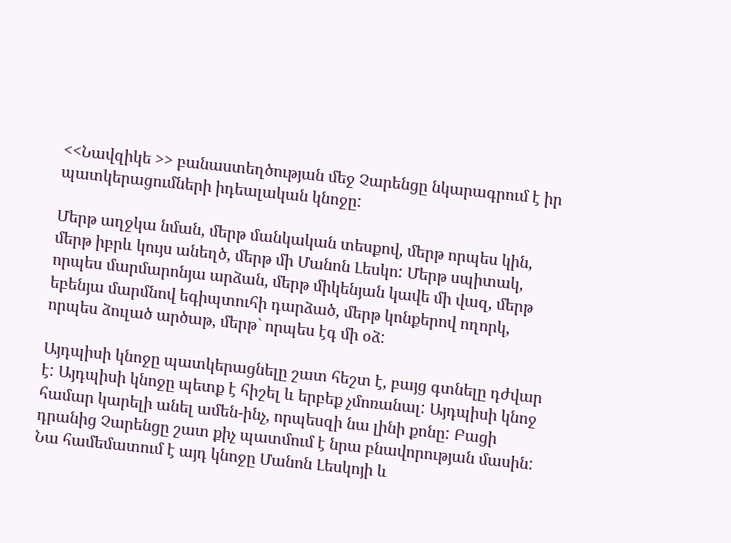<<Նավզիկե >> բանաստեղծության մեջ Չարենցը նկարագրում է իր պատկերացումների իդեալական կնոջը:

Մերթ աղջկա նման, մերթ մանկական տեսքով, մերթ որպես կին, մերթ իբրև կույս անեղծ, մերթ մի Մանոն Լեսկո: Մերթ սպիտակ, որպես մարմարոնյա արձան, մերթ միկենյան կավե մի վազ, մերթ եբենյա մարմնով եգիպտուհի դարձած, մերթ կոնքերով ողորկ, որպես ձուլած արծաթ, մերթ` որպես էգ մի օձ:

Այդպիսի կնոջը պատկերացնելը շատ հեշտ է, բայց գտնելը դժվար է: Այդպիսի կնոջը պետք է հիշել և երբեք չմոռանալ: Այդպիսի կնոջ համար կարելի անել ամեն-ինչ, որպեսզի նա լինի քոնը: Բացի դրանից Չարենցը շատ քիչ պատմում է նրա բնավորության մասին: Նա համեմատում է այդ կնոջը Մանոն Լեսկոյի և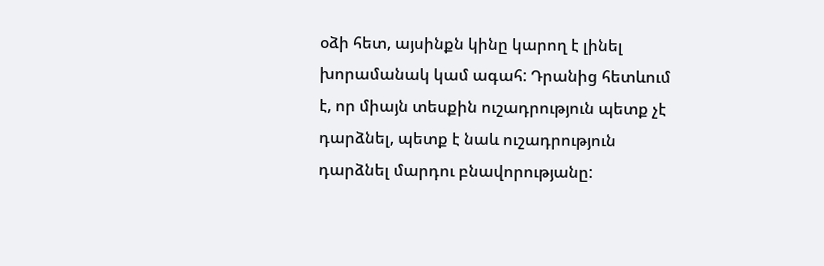օձի հետ, այսինքն կինը կարող է լինել խորամանակ կամ ագահ: Դրանից հետևում է, որ միայն տեսքին ուշադրություն պետք չէ դարձնել, պետք է նաև ուշադրություն դարձնել մարդու բնավորությանը: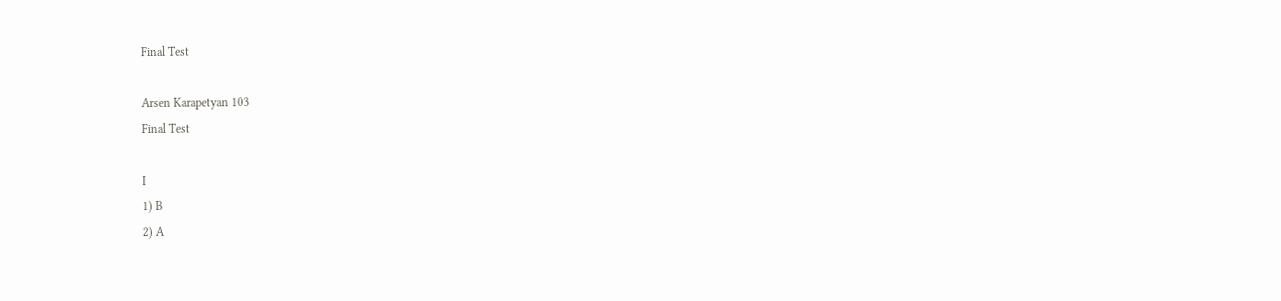Final Test

Arsen Karapetyan 103
Final Test

I
1) B
2) A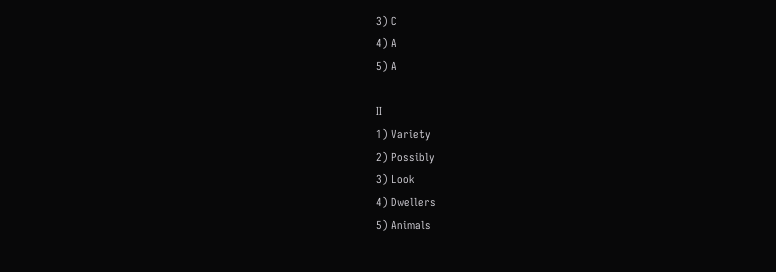3) C
4) A
5) A

II
1) Variety
2) Possibly
3) Look
4) Dwellers
5) Animals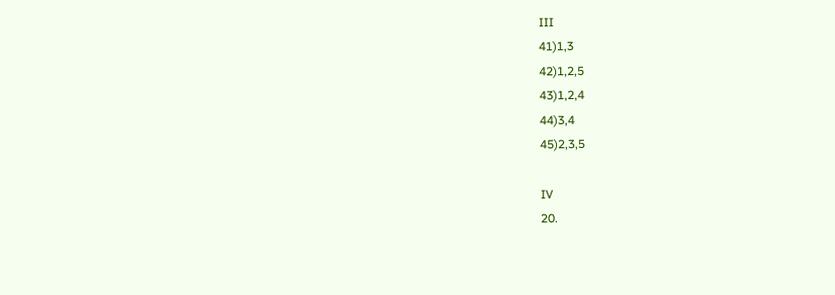III
41)1,3
42)1,2,5
43)1,2,4
44)3,4
45)2,3,5

IV
20.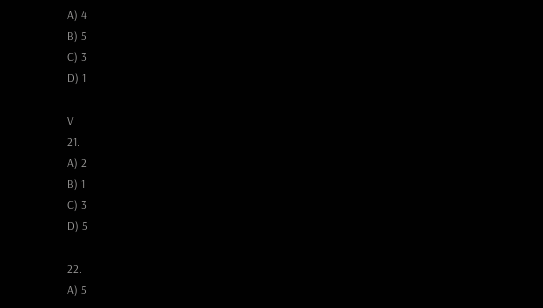A) 4
B) 5
C) 3
D) 1

V
21.
A) 2
B) 1
C) 3
D) 5

22.
A) 5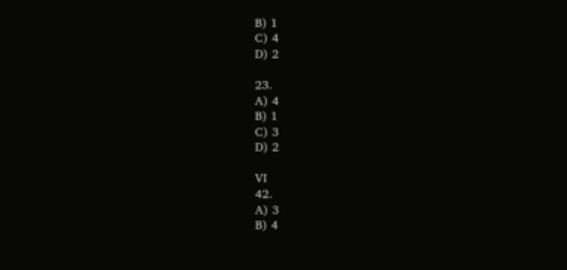B) 1
C) 4
D) 2

23.
A) 4
B) 1
C) 3
D) 2

VI
42.
A) 3
B) 4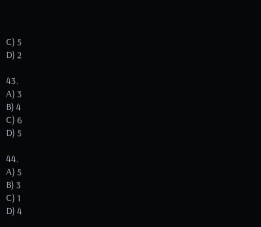C) 5
D) 2

43.
A) 3
B) 4
C) 6
D) 5

44.
A) 5
B) 3
C) 1
D) 4